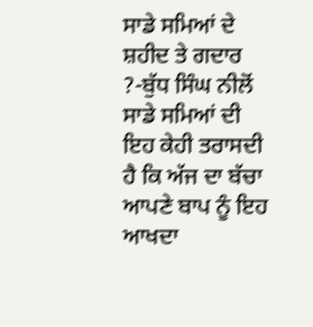ਸਾਡੇ ਸਮਿਆਂ ਦੇ ਸ਼ਹੀਦ ਤੇ ਗਦਾਰ ?-ਬੁੱਧ ਸਿੰਘ ਨੀਲੋਂ
ਸਾਡੇ ਸਮਿਆਂ ਦੀ ਇਹ ਕੇਹੀ ਤਰਾਸਦੀ ਹੈ ਕਿ ਅੱਜ ਦਾ ਬੱਚਾ ਆਪਣੇ ਬਾਪ ਨੂੰ ਇਹ ਆਖਦਾ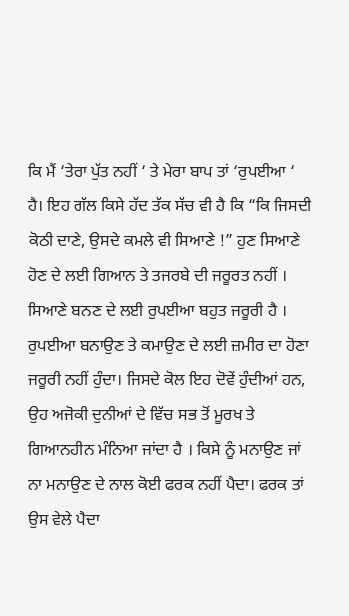ਕਿ ਮੈਂ ‘ਤੇਰਾ ਪੁੱਤ ਨਹੀਂ ‘ ਤੇ ਮੇਰਾ ਬਾਪ ਤਾਂ ‘ਰੁਪਈਆ ‘ ਹੈ। ਇਹ ਗੱਲ ਕਿਸੇ ਹੱਦ ਤੱਕ ਸੱਚ ਵੀ ਹੈ ਕਿ “ਕਿ ਜਿਸਦੀ ਕੋਠੀ ਦਾਣੇ, ਉਸਦੇ ਕਮਲੇ ਵੀ ਸਿਆਣੇ !” ਹੁਣ ਸਿਆਣੇ ਹੋਣ ਦੇ ਲਈ ਗਿਆਨ ਤੇ ਤਜਰਬੇ ਦੀ ਜਰੂਰਤ ਨਹੀਂ । ਸਿਆਣੇ ਬਨਣ ਦੇ ਲਈ ਰੁਪਈਆ ਬਹੁਤ ਜਰੂਰੀ ਹੈ । ਰੁਪਈਆ ਬਨਾਉਣ ਤੇ ਕਮਾਉਣ ਦੇ ਲਈ ਜ਼ਮੀਰ ਦਾ ਹੋਣਾ ਜਰੂਰੀ ਨਹੀਂ ਹੁੰਦਾ। ਜਿਸਦੇ ਕੋਲ ਇਹ ਦੋਵੇਂ ਹੁੰਦੀਆਂ ਹਨ, ਉਹ ਅਜੋਕੀ ਦੁਨੀਆਂ ਦੇ ਵਿੱਚ ਸਭ ਤੋਂ ਮੂਰਖ ਤੇ ਗਿਆਨਹੀਨ ਮੰਨਿਆ ਜਾਂਦਾ ਹੈ । ਕਿਸੇ ਨੂੰ ਮਨਾਉਣ ਜਾਂ ਨਾ ਮਨਾਉਣ ਦੇ ਨਾਲ ਕੋਈ ਫਰਕ ਨਹੀਂ ਪੈਦਾ। ਫਰਕ ਤਾਂ ਉਸ ਵੇਲੇ ਪੈਦਾ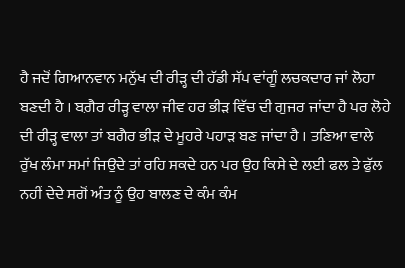ਹੈ ਜਦੋਂ ਗਿਆਨਵਾਨ ਮਨੁੱਖ ਦੀ ਰੀੜ੍ਹ ਦੀ ਹੱਡੀ ਸੱਪ ਵਾਂਗੂੰ ਲਚਕਦਾਰ ਜਾਂ ਲੋਹਾ ਬਣਦੀ ਹੈ । ਬਗ਼ੈਰ ਰੀੜ੍ਹ ਵਾਲਾ ਜੀਵ ਹਰ ਭੀੜ ਵਿੱਚ ਦੀ ਗੁਜਰ ਜਾਂਦਾ ਹੈ ਪਰ ਲੋਹੇ ਦੀ ਰੀੜ੍ਹ ਵਾਲਾ ਤਾਂ ਬਗੈਰ ਭੀੜ ਦੇ ਮੂਹਰੇ ਪਹਾੜ ਬਣ ਜਾਂਦਾ ਹੈ । ਤਣਿਆ ਵਾਲੇ ਰੁੱਖ ਲੰਮਾ ਸਮਾਂ ਜਿਉਦੇ ਤਾਂ ਰਹਿ ਸਕਦੇ ਹਨ ਪਰ ਉਹ ਕਿਸੇ ਦੇ ਲਈ ਫਲ ਤੇ ਫੁੱਲ ਨਹੀਂ ਦੇਦੇ ਸਗੋਂ ਅੰਤ ਨੂੰ ਉਹ ਬਾਲਣ ਦੇ ਕੰਮ ਕੰਮ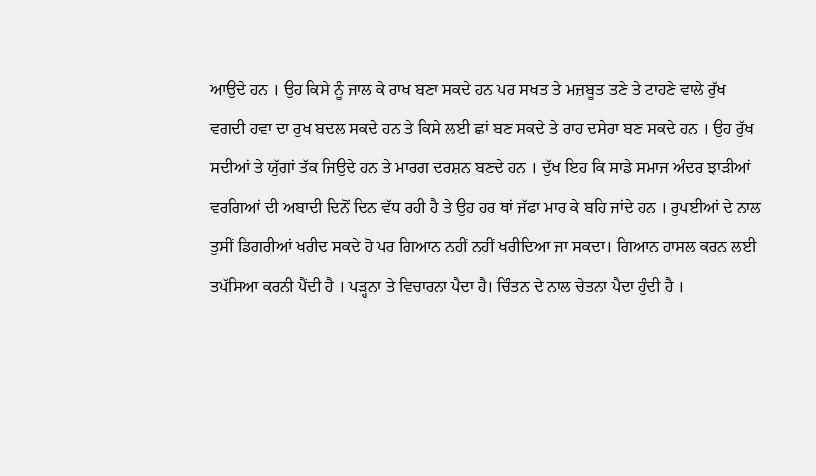ਆਉਦੇ ਹਨ । ਉਹ ਕਿਸੇ ਨੂੰ ਜਾਲ ਕੇ ਰਾਖ ਬਣਾ ਸਕਦੇ ਹਨ ਪਰ ਸਖਤ ਤੇ ਮਜ਼ਬੂਤ ਤਣੇ ਤੇ ਟਾਹਣੇ ਵਾਲੇ ਰੁੱਖ ਵਗਦੀ ਹਵਾ ਦਾ ਰੁਖ ਬਦਲ ਸਕਦੇ ਹਨ ਤੇ ਕਿਸੇ ਲਈ ਛਾਂ ਬਣ ਸਕਦੇ ਤੇ ਰਾਹ ਦਸੇਰਾ ਬਣ ਸਕਦੇ ਹਨ । ਉਹ ਰੁੱਖ ਸਦੀਆਂ ਤੇ ਯੁੱਗਾਂ ਤੱਕ ਜਿਉਦੇ ਹਨ ਤੇ ਮਾਰਗ ਦਰਸ਼ਨ ਬਣਦੇ ਹਨ । ਦੁੱਖ ਇਹ ਕਿ ਸਾਡੇ ਸਮਾਜ ਅੰਦਰ ਝਾੜੀਆਂ ਵਰਗਿਆਂ ਦੀ ਅਬਾਦੀ ਦਿਨੋਂ ਦਿਨ ਵੱਧ ਰਹੀ ਹੈ ਤੇ ਉਹ ਹਰ ਥਾਂ ਜੱਫਾ ਮਾਰ ਕੇ ਬਹਿ ਜਾਂਦੇ ਹਨ । ਰੁਪਈਆਂ ਦੇ ਨਾਲ ਤੁਸੀਂ ਡਿਗਰੀਆਂ ਖਰੀਦ ਸਕਦੇ ਹੋ ਪਰ ਗਿਆਨ ਨਹੀਂ ਨਹੀਂ ਖਰੀਦਿਆ ਜਾ ਸਕਦਾ। ਗਿਆਨ ਹਾਸਲ ਕਰਨ ਲਈ ਤਪੱਸਿਆ ਕਰਨੀ ਪੈਂਦੀ ਹੈ । ਪੜ੍ਹਨਾ ਤੇ ਵਿਚਾਰਨਾ ਪੈਦਾ ਹੈ। ਚਿੰਤਨ ਦੇ ਨਾਲ ਚੇਤਨਾ ਪੈਦਾ ਹੁੰਦੀ ਹੈ ।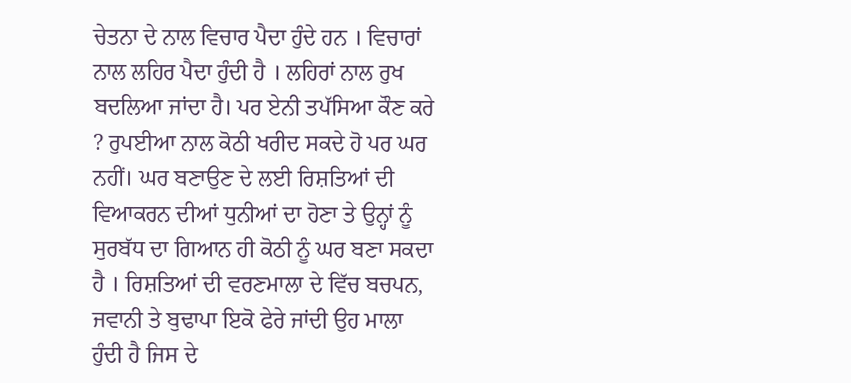ਚੇਤਨਾ ਦੇ ਨਾਲ ਵਿਚਾਰ ਪੈਦਾ ਹੁੰਦੇ ਹਨ । ਵਿਚਾਰਾਂ ਨਾਲ ਲਹਿਰ ਪੈਦਾ ਹੁੰਦੀ ਹੈ । ਲਹਿਰਾਂ ਨਾਲ ਰੁਖ ਬਦਲਿਆ ਜਾਂਦਾ ਹੈ। ਪਰ ਏਨੀ ਤਪੱਸਿਆ ਕੌਣ ਕਰੇ ? ਰੁਪਈਆ ਨਾਲ ਕੋਠੀ ਖਰੀਦ ਸਕਦੇ ਹੋ ਪਰ ਘਰ ਨਹੀਂ। ਘਰ ਬਣਾਉਣ ਦੇ ਲਈ ਰਿਸ਼ਤਿਆਂ ਦੀ ਵਿਆਕਰਨ ਦੀਆਂ ਧੁਨੀਆਂ ਦਾ ਹੋਣਾ ਤੇ ਉਨ੍ਹਾਂ ਨੂੰ ਸੁਰਬੱਧ ਦਾ ਗਿਆਨ ਹੀ ਕੋਠੀ ਨੂੰ ਘਰ ਬਣਾ ਸਕਦਾ ਹੈ । ਰਿਸ਼ਤਿਆਂ ਦੀ ਵਰਣਮਾਲਾ ਦੇ ਵਿੱਚ ਬਚਪਨ, ਜਵਾਨੀ ਤੇ ਬੁਢਾਪਾ ਇਕੋ ਫੇਰੇ ਜਾਂਦੀ ਉਹ ਮਾਲਾ ਹੁੰਦੀ ਹੈ ਜਿਸ ਦੇ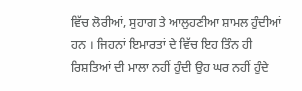ਵਿੱਚ ਲੋਰੀਆਂ, ਸੁਹਾਗ ਤੇ ਆਲੁਹਣੀਆ ਸ਼ਾਮਲ ਹੁੰਦੀਆਂ ਹਨ । ਜਿਹਨਾਂ ਇਮਾਰਤਾਂ ਦੇ ਵਿੱਚ ਇਹ ਤਿੰਨ ਹੀ ਰਿਸ਼ਤਿਆਂ ਦੀ ਮਾਲਾ ਨਹੀਂ ਹੁੰਦੀ ਉਹ ਘਰ ਨਹੀਂ ਹੁੰਦੇ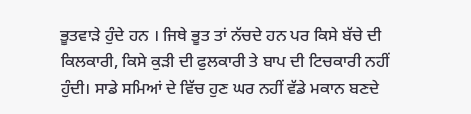ਭੂਤਵਾੜੇ ਹੁੰਦੇ ਹਨ । ਜਿਥੇ ਭੂਤ ਤਾਂ ਨੱਚਦੇ ਹਨ ਪਰ ਕਿਸੇ ਬੱਚੇ ਦੀ ਕਿਲਕਾਰੀ, ਕਿਸੇ ਕੁੜੀ ਦੀ ਫੁਲਕਾਰੀ ਤੇ ਬਾਪ ਦੀ ਟਿਚਕਾਰੀ ਨਹੀਂ ਹੁੰਦੀ। ਸਾਡੇ ਸਮਿਆਂ ਦੇ ਵਿੱਚ ਹੁਣ ਘਰ ਨਹੀਂ ਵੱਡੇ ਮਕਾਨ ਬਣਦੇ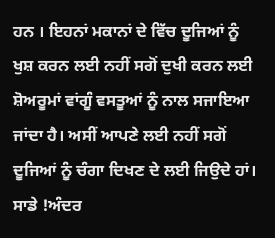ਹਨ । ਇਹਨਾਂ ਮਕਾਨਾਂ ਦੇ ਵਿੱਚ ਦੂਜਿਆਂ ਨੂੰ ਖੁਸ਼ ਕਰਨ ਲਈ ਨਹੀਂ ਸਗੋਂ ਦੁਖੀ ਕਰਨ ਲਈ ਸ਼ੋਅਰੂਮਾਂ ਵਾਂਗੂੰ ਵਸਤੂਆਂ ਨੂੰ ਨਾਲ ਸਜਾਇਆ ਜਾਂਦਾ ਹੈ। ਅਸੀਂ ਆਪਣੇ ਲਈ ਨਹੀਂ ਸਗੋਂ ਦੂਜਿਆਂ ਨੂੰ ਚੰਗਾ ਦਿਖਣ ਦੇ ਲਈ ਜਿਉਦੇ ਹਾਂ। ਸਾਡੇ !ਅੰਦਰ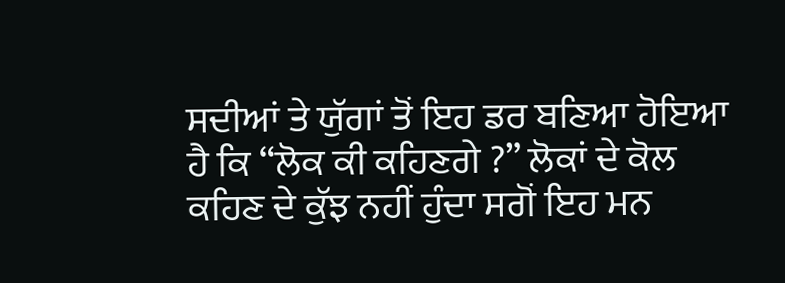ਸਦੀਆਂ ਤੇ ਯੁੱਗਾਂ ਤੋਂ ਇਹ ਡਰ ਬਣਿਆ ਹੋਇਆ ਹੈ ਕਿ “ਲੋਕ ਕੀ ਕਹਿਣਗੇ ?” ਲੋਕਾਂ ਦੇ ਕੋਲ ਕਹਿਣ ਦੇ ਕੁੱਝ ਨਹੀਂ ਹੁੰਦਾ ਸਗੋਂ ਇਹ ਮਨ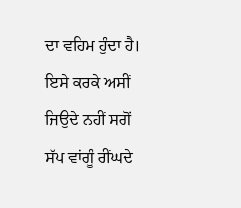ਦਾ ਵਹਿਮ ਹੁੰਦਾ ਹੈ। ਇਸੇ ਕਰਕੇ ਅਸੀਂ ਜਿਉਦੇ ਨਹੀਂ ਸਗੋਂ ਸੱਪ ਵਾਂਗੂੰ ਰੀਂਘਦੇ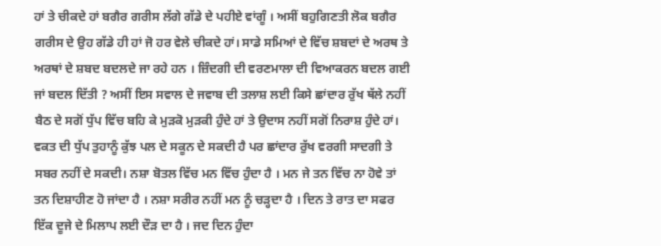ਹਾਂ ਤੇ ਚੀਕਦੇ ਹਾਂ ਬਗੈਰ ਗਰੀਸ ਲੱਗੇ ਗੱਡੇ ਦੇ ਪਹੀਏ ਵਾਂਗੂੰ । ਅਸੀਂ ਬਹੁਗਿਣਤੀ ਲੋਕ ਬਗੈਰ ਗਰੀਸ ਦੇ ਉਹ ਗੱਡੇ ਹੀ ਹਾਂ ਜੋ ਹਰ ਵੇਲੇ ਚੀਕਦੇ ਹਾਂ। ਸਾਡੇ ਸਮਿਆਂ ਦੇ ਵਿੱਚ ਸ਼ਬਦਾਂ ਦੇ ਅਰਥ ਤੇ ਅਰਥਾਂ ਦੇ ਸ਼ਬਦ ਬਦਲਦੇ ਜਾ ਰਹੇ ਹਨ । ਜ਼ਿੰਦਗੀ ਦੀ ਵਰਣਮਾਲਾ ਦੀ ਵਿਆਕਰਨ ਬਦਲ ਗਈ ਜਾਂ ਬਦਲ ਦਿੱਤੀ ? ਅਸੀਂ ਇਸ ਸਵਾਲ ਦੇ ਜਵਾਬ ਦੀ ਤਲਾਸ਼ ਲਈ ਕਿਸੇ ਛਾਂਦਾਰ ਰੁੱਖ ਥੱਲੇ ਨਹੀਂ ਬੈਠ ਦੇ ਸਗੋਂ ਧੁੱਪ ਵਿੱਚ ਬਹਿ ਕੇ ਮੁੜਕੋ ਮੁੜਕੀ ਹੁੰਦੇ ਹਾਂ ਤੇ ਉਦਾਸ ਨਹੀਂ ਸਗੋਂ ਨਿਰਾਸ਼ ਹੁੰਦੇ ਹਾਂ। ਵਕਤ ਦੀ ਧੁੱਪ ਤੁਹਾਨੂੰ ਕੁੱਝ ਪਲ ਦੇ ਸਕੂਨ ਦੇ ਸਕਦੀ ਹੈ ਪਰ ਛਾਂਦਾਰ ਰੁੱਖ ਵਰਗੀ ਸਾਦਗੀ ਤੇ ਸਬਰ ਨਹੀਂ ਦੇ ਸਕਦੀ। ਨਸ਼ਾ ਬੋਤਲ ਵਿੱਚ ਮਨ ਵਿੱਚ ਹੁੰਦਾ ਹੈ । ਮਨ ਜੇ ਤਨ ਵਿੱਚ ਨਾ ਹੋਵੇ ਤਾਂ ਤਨ ਦਿਸ਼ਾਹੀਣ ਹੋ ਜਾਂਦਾ ਹੈ । ਨਸ਼ਾ ਸਰੀਰ ਨਹੀਂ ਮਨ ਨੂੰ ਚੜ੍ਹਦਾ ਹੈ । ਦਿਨ ਤੇ ਰਾਤ ਦਾ ਸਫਰ ਇੱਕ ਦੂਜੇ ਦੇ ਮਿਲਾਪ ਲਈ ਦੌੜ ਦਾ ਹੈ । ਜਦ ਦਿਨ ਹੁੰਦਾ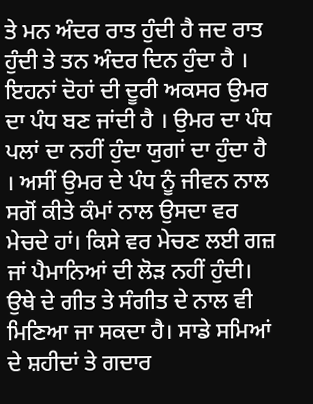ਤੇ ਮਨ ਅੰਦਰ ਰਾਤ ਹੁੰਦੀ ਹੈ ਜਦ ਰਾਤ ਹੁੰਦੀ ਤੇ ਤਨ ਅੰਦਰ ਦਿਨ ਹੁੰਦਾ ਹੈ । ਇਹਨਾਂ ਦੋਹਾਂ ਦੀ ਦੂਰੀ ਅਕਸਰ ਉਮਰ ਦਾ ਪੰਧ ਬਣ ਜਾਂਦੀ ਹੈ । ਉਮਰ ਦਾ ਪੰਧ ਪਲਾਂ ਦਾ ਨਹੀਂ ਹੁੰਦਾ ਯੁਗਾਂ ਦਾ ਹੁੰਦਾ ਹੈ । ਅਸੀਂ ਉਮਰ ਦੇ ਪੰਧ ਨੂੰ ਜੀਵਨ ਨਾਲ ਸਗੋਂ ਕੀਤੇ ਕੰਮਾਂ ਨਾਲ ਉਸਦਾ ਵਰ ਮੇਚਦੇ ਹਾਂ। ਕਿਸੇ ਵਰ ਮੇਚਣ ਲਈ ਗਜ਼ ਜਾਂ ਪੈਮਾਨਿਆਂ ਦੀ ਲੋੜ ਨਹੀਂ ਹੁੰਦੀ। ਉਥੇ ਦੇ ਗੀਤ ਤੇ ਸੰਗੀਤ ਦੇ ਨਾਲ ਵੀ ਮਿਣਿਆ ਜਾ ਸਕਦਾ ਹੈ। ਸਾਡੇ ਸਮਿਆਂ ਦੇ ਸ਼ਹੀਦਾਂ ਤੇ ਗਦਾਰ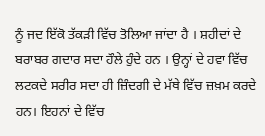ਨੂੰ ਜਦ ਇੱਕੋ ਤੱਕੜੀ ਵਿੱਚ ਤੋਲਿਆ ਜਾਂਦਾ ਹੈ । ਸ਼ਹੀਦਾਂ ਦੇ ਬਰਾਬਰ ਗਦਾਰ ਸਦਾ ਹੌਲੇ ਹੁੰਦੇ ਹਨ । ਉਨ੍ਹਾਂ ਦੇ ਹਵਾ ਵਿੱਚ ਲਟਕਦੇ ਸਰੀਰ ਸਦਾ ਹੀ ਜ਼ਿੰਦਗੀ ਦੇ ਮੱਥੇ ਵਿੱਚ ਜ਼ਖ਼ਮ ਕਰਦੇ ਹਨ। ਇਹਨਾਂ ਦੇ ਵਿੱਚ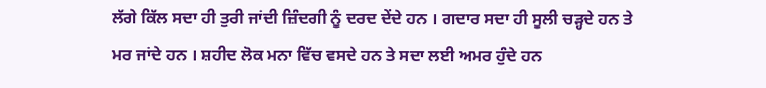ਲੱਗੇ ਕਿੱਲ ਸਦਾ ਹੀ ਤੁਰੀ ਜਾਂਦੀ ਜ਼ਿੰਦਗੀ ਨੂੰ ਦਰਦ ਦੇਂਦੇ ਹਨ । ਗਦਾਰ ਸਦਾ ਹੀ ਸੂਲੀ ਚੜ੍ਹਦੇ ਹਨ ਤੇ ਮਰ ਜਾਂਦੇ ਹਨ । ਸ਼ਹੀਦ ਲੋਕ ਮਨਾ ਵਿੱਚ ਵਸਦੇ ਹਨ ਤੇ ਸਦਾ ਲਈ ਅਮਰ ਹੁੰਦੇ ਹਨ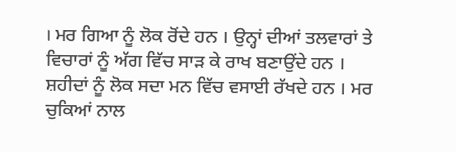। ਮਰ ਗਿਆ ਨੂੰ ਲੋਕ ਰੋਂਦੇ ਹਨ । ਉਨ੍ਹਾਂ ਦੀਆਂ ਤਲਵਾਰਾਂ ਤੇ ਵਿਚਾਰਾਂ ਨੂੰ ਅੱਗ ਵਿੱਚ ਸਾੜ ਕੇ ਰਾਖ ਬਣਾਉਂਦੇ ਹਨ । ਸ਼ਹੀਦਾਂ ਨੂੰ ਲੋਕ ਸਦਾ ਮਨ ਵਿੱਚ ਵਸਾਈ ਰੱਖਦੇ ਹਨ । ਮਰ ਚੁਕਿਆਂ ਨਾਲ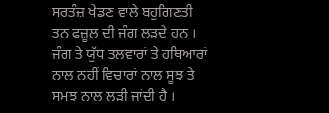ਸਰਤੰਜ਼ ਖੇਡਣ ਵਾਲੇ ਬਹੁਗਿਣਤੀ ਤਨ ਫਜ਼ੂਲ ਦੀ ਜੰਗ ਲੜਦੇ ਹਨ । ਜੰਗ ਤੇ ਯੁੱਧ ਤਲਵਾਰਾਂ ਤੇ ਹਥਿਆਰਾਂ ਨਾਲ ਨਹੀਂ ਵਿਚਾਰਾਂ ਨਾਲ ਸੂਝ ਤੇ ਸਮਝ ਨਾਲ ਲੜੀ ਜਾਂਦੀ ਹੈ ।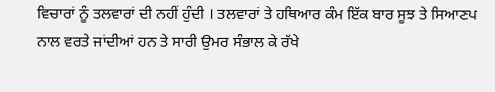ਵਿਚਾਰਾਂ ਨੂੰ ਤਲਵਾਰਾਂ ਦੀ ਨਹੀਂ ਹੁੰਦੀ । ਤਲਵਾਰਾਂ ਤੇ ਹਥਿਆਰ ਕੰਮ ਇੱਕ ਬਾਰ ਸੂਝ ਤੇ ਸਿਆਣਪ ਨਾਲ ਵਰਤੇ ਜਾਂਦੀਆਂ ਹਨ ਤੇ ਸਾਰੀ ਉਮਰ ਸੰਭਾਲ ਕੇ ਰੱਖੇ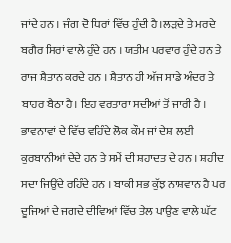ਜਾਂਦੇ ਹਨ । ਜੰਗ ਦੋ ਧਿਰਾਂ ਵਿੱਚ ਹੁੰਦੀ ਹੈ।ਲੜਦੇ ਤੇ ਮਰਦੇ ਬਗੈਰ ਸਿਰਾਂ ਵਾਲੇ ਹੁੰਦੇ ਹਨ । ਯਤੀਮ ਪਰਵਾਰ ਹੁੰਦੇ ਹਨ ਤੇ ਰਾਜ ਸ਼ੈਤਾਨ ਕਰਦੇ ਹਨ । ਸ਼ੈਤਾਨ ਹੀ ਅੱਜ ਸਾਡੇ ਅੰਦਰ ਤੇ ਬਾਹਰ ਬੈਠਾ ਹੈ। ਇਹ ਵਰਤਾਰਾ ਸਦੀਆਂ ਤੋਂ ਜਾਰੀ ਹੈ । ਭਾਵਨਾਵਾਂ ਦੇ ਵਿੱਚ ਵਹਿੰਦੇ ਲੋਕ ਕੌਮ ਜਾਂ ਦੇਸ਼ ਲਈ ਕੁਰਬਾਨੀਆਂ ਦੇਦੇ ਹਨ ਤੇ ਸਮੇਂ ਦੀ ਸ਼ਹਾਦਤ ਦੇ ਹਨ । ਸ਼ਹੀਦ ਸਦਾ ਜਿਉਂਦੇ ਰਹਿੰਦੇ ਹਨ । ਬਾਕੀ ਸਭ ਕੁੱਝ ਨਾਸ਼ਵਾਨ ਹੈ ਪਰ ਦੂਜਿਆਂ ਦੇ ਜਗਦੇ ਦੀਵਿਆਂ ਵਿੱਚ ਤੇਲ ਪਾਉਣ ਵਾਲੇ ਘੱਟ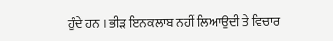ਹੁੰਦੇ ਹਨ । ਭੀੜ ਇਨਕਲਾਬ ਨਹੀਂ ਲਿਆਉਦੀ ਤੇ ਵਿਚਾਰ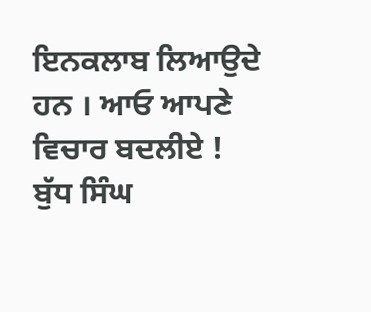ਇਨਕਲਾਬ ਲਿਆਉਦੇ ਹਨ । ਆਓ ਆਪਣੇ ਵਿਚਾਰ ਬਦਲੀਏ !
ਬੁੱਧ ਸਿੰਘ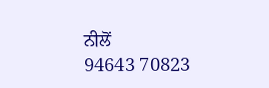ਨੀਲੋਂ
94643 70823